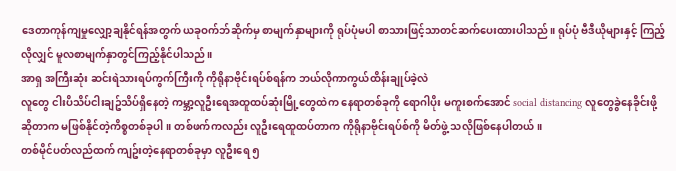ဒေတာကုန်ကျမှုလျှော့ချနိုင်ရန်အတွက် ယခုဝက်ဘ်ဆိုက်မှ စာမျက်နှာများကို ရုပ်ပုံမပါ စာသားဖြင့်သာတင်ဆက်ပေးထားပါသည်။ ရုပ်ပုံ ဗီဒီယိုများနှင့် ကြည့်လိုလျှင် မူလစာမျက်နှာတွင်ကြည့်နိုင်ပါသည်။
အာရှ အကြီးဆုံး ဆင်းရဲသားရပ်ကွက်ကြီးကို ကိုရိုနာဗိုင်းရပ်စ်ရန်က ဘယ်လိုကာကွယ်ထိန်းချုပ်ခဲ့လဲ
လူတွေ ငါးပိသိပ်ငါးချဥ်သိပ်ရှိနေတဲ့ ကမ္ဘာ့လူဦးရေအထူထပ်ဆုံးမြို့တွေထဲက နေရာတစ်ခုကို ရောဂါပိုး မကူးစက်အောင် social distancing လူတွေခွဲနေခိုင်းဖို့ဆိုတာက မဖြစ်နိုင်တဲ့ကိစ္စတစ်ခုပါ။ တစ်ဖက်ကလည်း လူဦးရေထူထပ်တာက ကိုရိုနာဗိုင်းရပ်စ်ကို မိတ်ဖွဲ့ သလိုဖြစ်နေပါတယ်။
တစ်မိုင်ပတ်လည်ထက် ကျဥ်းတဲ့နေရာတစ်ခုမှာ လူဦးရေ ၅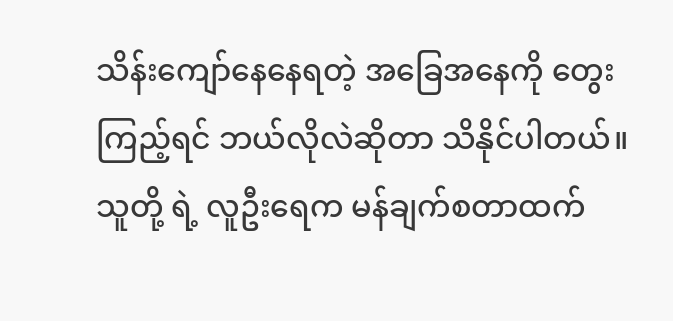သိန်းကျော်နေနေရတဲ့ အခြေအနေကို တွေးကြည့်ရင် ဘယ်လိုလဲဆိုတာ သိနိုင်ပါတယ်။သူတို့ ရဲ့ လူဦးရေက မန်ချက်စတာထက်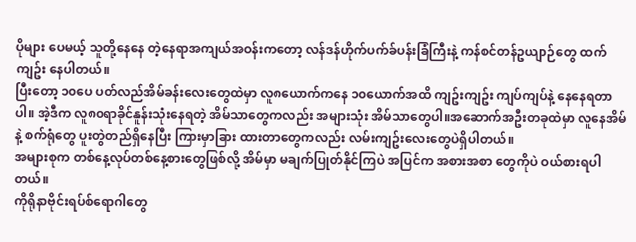ပိုများ ပေမယ့် သူတို့နေနေ တဲ့နေရာအကျယ်အဝန်းကတော့ လန်ဒန်ဟိုက်ပက်ခ်ပန်းခြံကြီးနဲ့ ကန်စင်တန်ဥယျာဉ်တွေ ထက်ကျဥ်း နေပါတယ်။
ပြီးတော့ ၁၀ပေ ပတ်လည်အိမ်ခန်းလေးတွေထဲမှာ လူ၈ယောက်ကနေ ၁၀ယောက်အထိ ကျဥ်းကျဥ်း ကျပ်ကျပ်နဲ့ နေနေရတာပါ။ အဲ့ဒီက လူ၈၀ရာခိုင်နူန်းသုံးနေရတဲ့ အိမ်သာတွေကလည်း အများသုံး အိမ်သာတွေပါ။အဆောက်အဦးတခုထဲမှာ လူနေအိမ်နဲ့ စက်ရုံတွေ ပူးတွဲတည်ရှိနေပြီး ကြားမှာခြား ထားတာတွေကလည်း လမ်းကျဥ်းလေးတွေပဲရှိပါတယ်။
အများစုက တစ်နေ့လုပ်တစ်နေ့စားတွေဖြစ်လို့ အိမ်မှာ မချက်ပြုတ်နိုင်ကြပဲ အပြင်က အစားအစာ တွေကိုပဲ ဝယ်စားရပါတယ်။
ကိုရိုနာဗိုင်းရပ်စ်ရောဂါတွေ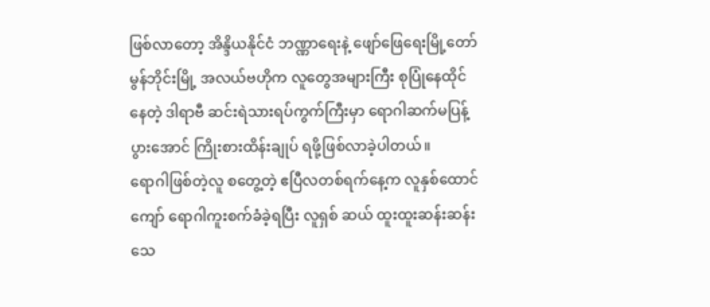ဖြစ်လာတော့ အိန္ဒိယနိုင်ငံ ဘဏ္ဏာရေးနဲ့ ဖျော်ဖြေရေးမြို့တော် မွန်ဘိုင်းမြို့ အလယ်ဗဟိုက လူတွေအများကြီး စုပြုံနေထိုင်နေတဲ့ ဒါရာဗီ ဆင်းရဲသားရပ်ကွက်ကြီးမှာ ရောဂါဆက်မပြန့်ပွားအောင် ကြိုးစားထိန်းချုပ် ရဖို့ဖြစ်လာခဲ့ပါတယ်။
ရောဂါဖြစ်တဲ့လူ စတွေ့တဲ့ ဧပြီလတစ်ရက်နေ့က လူနှစ်ထောင်ကျော် ရောဂါကူးစက်ခံခဲ့ရပြီး လူရှစ် ဆယ် ထူးထူးဆန်းဆန်း သေ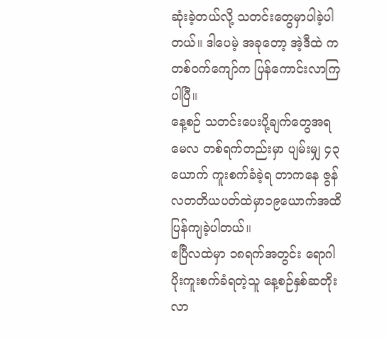ဆုံးခဲ့တယ်လို့ သတင်းတွေမှာပါခဲ့ပါတယ်။ ဒါပေမဲ့ အခုတော့ အဲ့ဒီထဲ က တစ်ဝက်ကျော်က ပြန်ကောင်းလာကြပါပြီ။
နေ့စဉ် သတင်းပေးပို့ချက်တွေအရ မေလ တစ်ရက်တည်းမှာ ပျမ်းမျှ ၄၃ယောက် ကူးစက်ခံခဲ့ရ တာကနေ ဇွန်လတတိယပတ်ထဲမှာ၁၉ယောက်အထိ ပြန်ကျခဲ့ပါတယ်။
ဧပြီလထဲမှာ ၁၈ရက်အတွင်း ရောဂါပိုးကူးစက်ခံရတဲ့သူ နေ့စဉ်နှစ်ဆတိုးလာ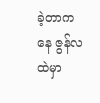ခဲ့တာကနေ ဇွန်လထဲမှာ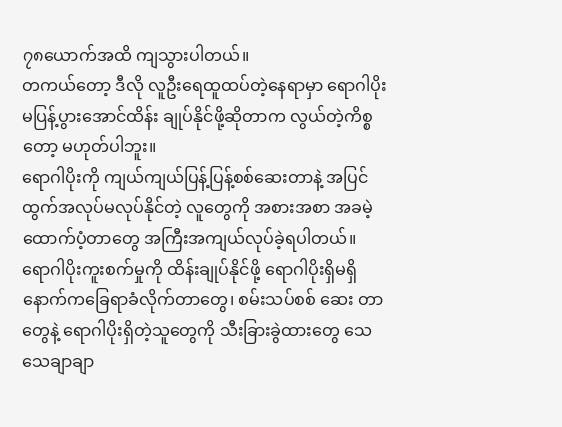၇၈ယောက်အထိ ကျသွားပါတယ်။
တကယ်တော့ ဒီလို လူဦးရေထူထပ်တဲ့နေရာမှာ ရောဂါပိုးမပြန့်ပွားအောင်ထိန်း ချုပ်နိုင်ဖို့ဆိုတာက လွယ်တဲ့ကိစ္စတော့ မဟုတ်ပါဘူး။
ရောဂါပိုးကို ကျယ်ကျယ်ပြန့်ပြန့်စစ်ဆေးတာနဲ့ အပြင်ထွက်အလုပ်မလုပ်နိုင်တဲ့ လူတွေကို အစားအစာ အခမဲ့ထောက်ပံ့တာတွေ အကြီးအကျယ်လုပ်ခဲ့ရပါတယ်။
ရောဂါပိုးကူးစက်မှုကို ထိန်းချုပ်နိုင်ဖို့ ရောဂါပိုးရှိမရှိ နောက်ကခြေရာခံလိုက်တာတွေ၊ စမ်းသပ်စစ် ဆေး တာတွေနဲ့ ရောဂါပိုးရှိတဲ့သူတွေကို သီးခြားခွဲထားတွေ သေသေချာချာ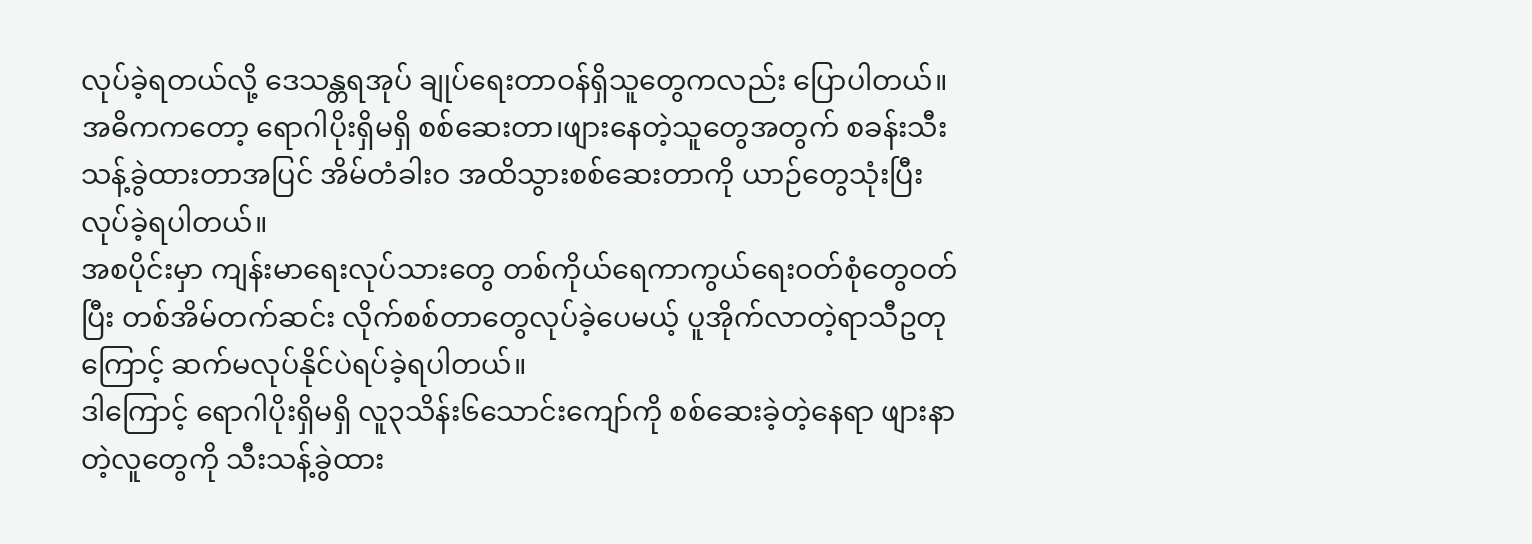လုပ်ခဲ့ရတယ်လို့ ဒေသန္တရအုပ် ချုပ်ရေးတာဝန်ရှိသူတွေကလည်း ပြောပါတယ်။
အဓိကကတော့ ရောဂါပိုးရှိမရှိ စစ်ဆေးတာ၊ဖျားနေတဲ့သူတွေအတွက် စခန်းသီးသန့်ခွဲထားတာအပြင် အိမ်တံခါးဝ အထိသွားစစ်ဆေးတာကို ယာဉ်တွေသုံးပြီးလုပ်ခဲ့ရပါတယ်။
အစပိုင်းမှာ ကျန်းမာရေးလုပ်သားတွေ တစ်ကိုယ်ရေကာကွယ်ရေးဝတ်စုံတွေဝတ်ပြီး တစ်အိမ်တက်ဆင်း လိုက်စစ်တာတွေလုပ်ခဲ့ပေမယ့် ပူအိုက်လာတဲ့ရာသီဥတုကြောင့် ဆက်မလုပ်နိုင်ပဲရပ်ခဲ့ရပါတယ်။
ဒါကြောင့် ရောဂါပိုးရှိမရှိ လူ၃သိန်း၆သောင်းကျော်ကို စစ်ဆေးခဲ့တဲ့နေရာ ဖျားနာတဲ့လူတွေကို သီးသန့်ခွဲထား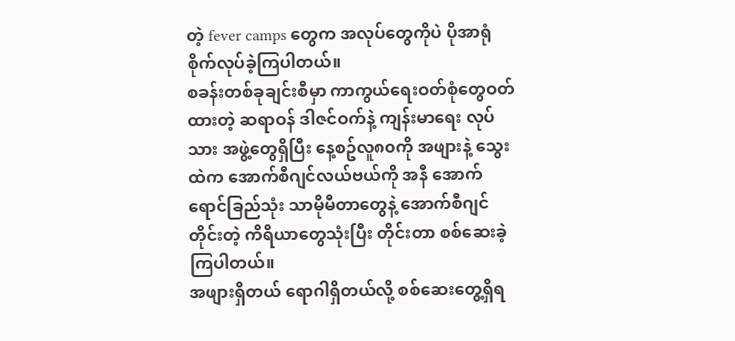တဲ့ fever camps တွေက အလုပ်တွေကိုပဲ ပိုအာရုံစိုက်လုပ်ခဲ့ကြပါတယ်။
စခန်းတစ်ခုချင်းစီမှာ ကာကွယ်ရေးဝတ်စုံတွေဝတ်ထားတဲ့ ဆရာဝန် ဒါဇင်ဝက်နဲ့ ကျန်းမာရေး လုပ်သား အဖွဲ့တွေရှိပြီး နေ့စဥ်လူ၈၀ကို အဖျားနဲ့ သွေးထဲက အောက်စီဂျင်လယ်ဗယ်ကို အနီ အောက်ရောင်ခြည်သုံး သာမိုမီတာတွေနဲ့ အောက်စီဂျင်တိုင်းတဲ့ ကိရိယာတွေသုံးပြီး တိုင်းတာ စစ်ဆေးခဲ့ကြပါတယ်။
အဖျားရှိတယ် ရောဂါရှိတယ်လို့ စစ်ဆေးတွေ့ရှိရ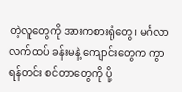တဲ့လူတွေကို အားကစားရုံတွေ၊ မင်္ဂလာလက်ထပ် ခန်းမနဲ့ ကျောင်းတွေက ကွာရန်တင်း စင်တာတွေကို ပို့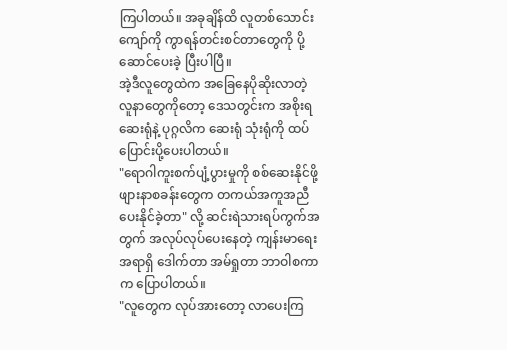ကြပါတယ်။ အခုချိန်ထိ လူတစ်သောင်း ကျော်ကို ကွာရန်တင်းစင်တာတွေကို ပို့ဆောင်ပေးခဲ့ ပြီးပါပြီ။
အဲ့ဒီလူတွေထဲက အခြေနေပိုဆိုးလာတဲ့ လူနာတွေကိုတော့ ဒေသတွင်းက အစိုးရဆေးရုံနဲ့ ပုဂ္ဂလိက ဆေးရုံ သုံးရုံကို ထပ်ပြောင်းပို့ပေးပါတယ်။
"ရောဂါကူးစက်ပျံ့ပွားမှုကို စစ်ဆေးနိုင်ဖို့ ဖျားနာစခန်းတွေက တကယ်အကူအညီပေးနိုင်ခဲ့တာ" လို့ ဆင်းရဲသားရပ်ကွက်အတွက် အလုပ်လုပ်ပေးနေတဲ့ ကျန်းမာရေးအရာရှိ ဒေါက်တာ အမ်ရှုတာ ဘာဝါစကာက ပြောပါတယ်။
"လူတွေက လုပ်အားတော့ လာပေးကြ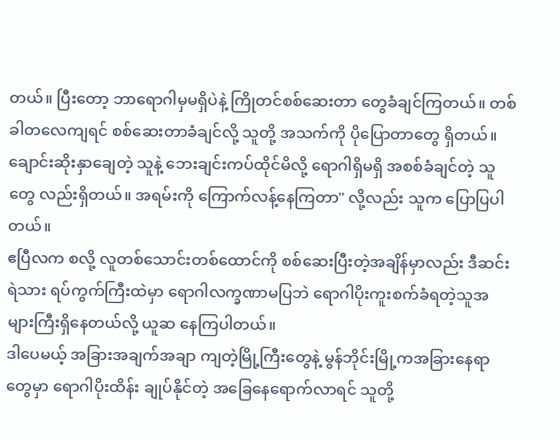တယ်။ ပြီးတော့ ဘာရောဂါမှမရှိပဲနဲ့ ကြိုတင်စစ်ဆေးတာ တွေခံချင်ကြတယ်။ တစ်ခါတလေကျရင် စစ်ဆေးတာခံချင်လို့ သူတို့ အသက်ကို ပိုပြောတာတွေ ရှိတယ်။ ချောင်းဆိုးနှာချေတဲ့ သူနဲ့ ဘေးချင်းကပ်ထိုင်မိလို့ ရောဂါရှိမရှိ အစစ်ခံချင်တဲ့ သူတွေ လည်းရှိတယ်။ အရမ်းကို ကြောက်လန့်နေကြတာ" လို့လည်း သူက ပြောပြပါတယ်။
ဧပြီလက စလို့ လူတစ်သောင်းတစ်ထောင်ကို စစ်ဆေးပြီးတဲ့အချိန်မှာလည်း ဒီဆင်းရဲသား ရပ်ကွက်ကြီးထဲမှာ ရောဂါလက္ခဏာမပြဘဲ ရောဂါပိုးကူးစက်ခံရတဲ့သူအများကြီးရှိနေတယ်လို့ ယူဆ နေကြပါတယ်။
ဒါပေမယ့် အခြားအချက်အချာ ကျတဲ့မြို့ကြီးတွေနဲ့ မွန်ဘိုင်းမြို့ကအခြားနေရာတွေမှာ ရောဂါပိုးထိန်း ချုပ်နိုင်တဲ့ အခြေနေရောက်လာရင် သူတို့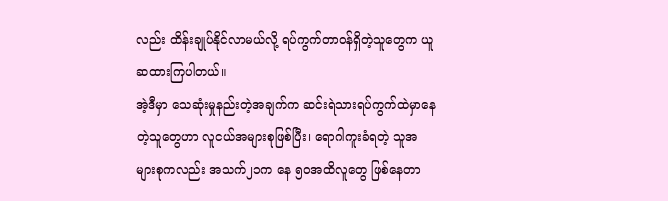လည်း ထိန်းချုပ်နိုင်လာမယ်လို့ ရပ်ကွက်တာဝန်ရှိတဲ့သူတွေက ယူဆထားကြပါတယ်။
အဲ့ဒီမှာ သေဆုံးမှုနည်းတဲ့အချက်က ဆင်းရဲသားရပ်ကွက်ထဲမှာနေတဲ့သူတွေဟာ လူငယ်အများစုဖြစ်ပြီး၊ ရောဂါကူးခံရတဲ့ သူအများစုကလည်း အသက်၂၁က နေ ၅၀အထိလူတွေ ဖြစ်နေတာ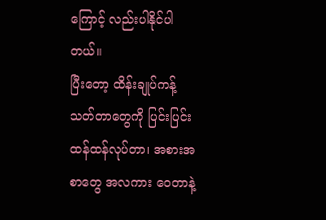ကြောင့် လည်းပါနိုင်ပါတယ်။
ပြီးတော့ ထိန်းချုပ်ကန့်သတ်တာတွေကို ပြင်းပြင်းထန်ထန်လုပ်တာ၊ အစားအစာတွေ အလကား ဝေတာနဲ့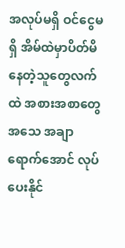အလုပ်မရှိ ဝင်ငွေမရှိ အိမ်ထဲမှာပိတ်မိနေတဲ့သူတွေလက်ထဲ အစားအစာတွေ အသေ အချာရောက်အောင် လုပ်ပေးနိုင်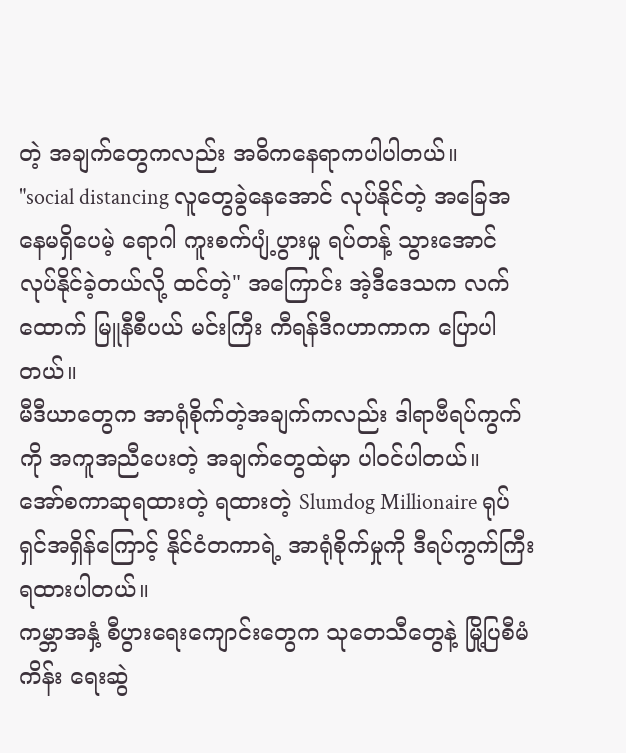တဲ့ အချက်တွေကလည်း အဓိကနေရာကပါပါတယ်။
"social distancing လူတွေခွဲနေအောင် လုပ်နိုင်တဲ့ အခြေအနေမရှိပေမဲ့ ရောဂါ ကူးစက်ပျံ့ပွားမှု ရပ်တန့် သွားအောင် လုပ်နိုင်ခဲ့တယ်လို့ ထင်တဲ့" အကြောင်း အဲ့ဒီဒေသက လက်ထောက် မြူနီစီပယ် မင်းကြီး ကီရန်ဒီဂဟာကာက ပြောပါတယ်။
မီဒီယာတွေက အာရုံစိုက်တဲ့အချက်ကလည်း ဒါရာဗီရပ်ကွက်ကို အကူအညီပေးတဲ့ အချက်တွေထဲမှာ ပါဝင်ပါတယ်။
အော်စကာဆုရထားတဲ့ ရထားတဲ့ Slumdog Millionaire ရုပ်ရှင်အရှိန်ကြောင့် နိုင်ငံတကာရဲ့ အာရုံစိုက်မှုကို ဒီရပ်ကွက်ကြီး ရထားပါတယ်။
ကမ္ဘာအနှံ့ စီပွားရေးကျောင်းတွေက သုတေသီတွေနဲ့ မြို့ပြစီမံကိန်း ရေးဆွဲ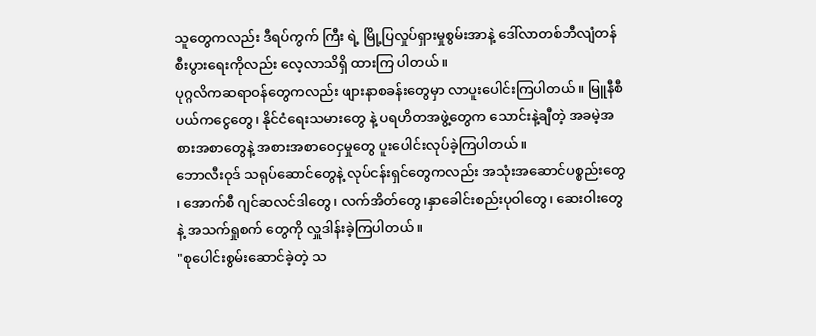သူတွေကလည်း ဒီရပ်ကွက် ကြီး ရဲ့ မြို့ပြလှုပ်ရှားမှုစွမ်းအာနဲ့ ဒေါ်လာတစ်ဘီလျံတန် စီးပွားရေးကိုလည်း လေ့လာသိရှိ ထားကြ ပါတယ်။
ပုဂ္ဂလိကဆရာဝန်တွေကလည်း ဖျားနာစခန်းတွေမှာ လာပူးပေါင်းကြပါတယ်။ မြူနီစီပယ်ကငွေတွေ၊ နိုင်ငံရေးသမားတွေ နဲ့ ပရဟိတအဖွဲ့တွေက သောင်းနဲ့ချီတဲ့ အခမဲ့အစားအစာတွေနဲ့ အစားအစာဝေငှမှုတွေ ပူးပေါင်းလုပ်ခဲ့ကြပါတယ်။
ဘောလီးဝုဒ် သရုပ်ဆောင်တွေနဲ့ လုပ်ငန်းရှင်တွေကလည်း အသုံးအဆောင်ပစ္စည်းတွေ ၊ အောက်စီ ဂျင်ဆလင်ဒါတွေ၊ လက်အိတ်တွေ၊နှာခေါင်းစည်းပုဝါတွေ၊ ဆေးဝါးတွေနဲ့ အသက်ရှုစက် တွေကို လှူဒါန်းခဲ့ကြပါတယ်။
"စုပေါင်းစွမ်းဆောင်ခဲ့တဲ့ သ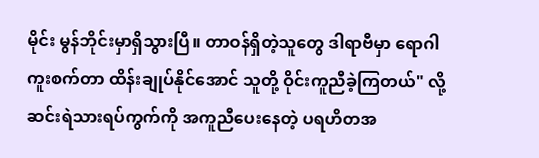မိုင်း မွန်ဘိုင်းမှာရှိသွားပြီ။ တာဝန်ရှိတဲ့သူတွေ ဒါရာဗီမှာ ရောဂါ ကူးစက်တာ ထိန်းချုပ်နိုင်အောင် သူတို့ ဝိုင်းကူညီခဲ့ကြတယ်" လို့ ဆင်းရဲသားရပ်ကွက်ကို အကူညီပေးနေတဲ့ ပရဟိတအ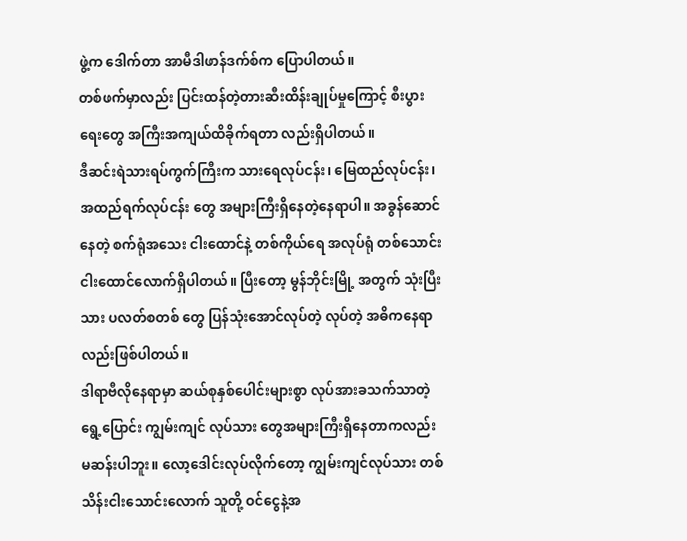ဖွဲ့က ဒေါက်တာ အာမီဒါဖာန်ဒက်စ်က ပြောပါတယ်။
တစ်ဖက်မှာလည်း ပြင်းထန်တဲ့တားဆီးထိန်းချုပ်မှုကြောင့် စီးပွားရေးတွေ အကြီးအကျယ်ထိခိုက်ရတာ လည်းရှိပါတယ်။
ဒီဆင်းရဲသားရပ်ကွက်ကြီးက သားရေလုပ်ငန်း၊ မြေထည်လုပ်ငန်း၊ အထည်ရက်လုပ်ငန်း တွေ အများကြီးရှိနေတဲ့နေရာပါ။ အခွန်ဆောင်နေတဲ့ စက်ရုံအသေး ငါးထောင်နဲ့ တစ်ကိုယ်ရေ အလုပ်ရုံ တစ်သောင်းငါးထောင်လောက်ရှိပါတယ်။ ပြီးတော့ မွန်ဘိုင်းမြို့ အတွက် သုံးပြီးသား ပလတ်စတစ် တွေ ပြန်သုံးအောင်လုပ်တဲ့ လုပ်တဲ့ အဓိကနေရာလည်းဖြစ်ပါတယ်။
ဒါရာဗီလိုနေရာမှာ ဆယ်စုနှစ်ပေါင်းများစွာ လုပ်အားခသက်သာတဲ့ ရွေ့ပြောင်း ကျွမ်းကျင် လုပ်သား တွေအများကြီးရှိနေတာကလည်း မဆန်းပါဘူး။ လော့ဒေါင်းလုပ်လိုက်တော့ ကျွမ်းကျင်လုပ်သား တစ်သိန်းငါးသောင်းလောက် သူတို့ ဝင်ငွေနဲ့အ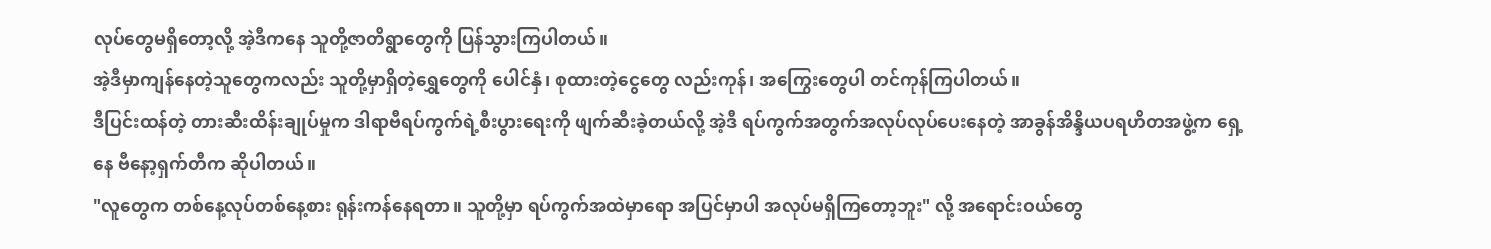လုပ်တွေမရှိတော့လို့ အဲ့ဒီကနေ သူတို့ဇာတိရွာတွေကို ပြန်သွားကြပါတယ်။
အဲ့ဒီမှာကျန်နေတဲ့သူတွေကလည်း သူတို့မှာရှိတဲ့ရွှေတွေကို ပေါင်နှံ၊ စုထားတဲ့ငွေတွေ လည်းကုန်၊ အကြွေးတွေပါ တင်ကုန်ကြပါတယ်။
ဒီပြင်းထန်တဲ့ တားဆီးထိန်းချုပ်မှုက ဒါရာဗီရပ်ကွက်ရဲ့စီးပွားရေးကို ဖျက်ဆီးခဲ့တယ်လို့ အဲ့ဒီ ရပ်ကွက်အတွက်အလုပ်လုပ်ပေးနေတဲ့ အာခွန်အိန္ဒိယပရဟိတအဖွဲ့က ရှေ့နေ ဗီနော့ရှက်တီက ဆိုပါတယ်။
"လူတွေက တစ်နေ့လုပ်တစ်နေ့စား ရုန်းကန်နေရတာ။ သူတို့မှာ ရပ်ကွက်အထဲမှာရော အပြင်မှာပါ အလုပ်မရှိကြတော့ဘူး" လို့ အရောင်းဝယ်တွေ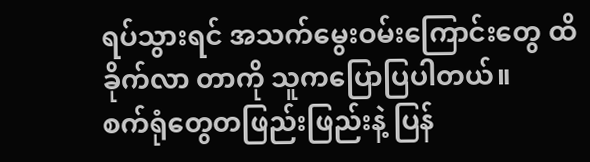ရပ်သွားရင် အသက်မွေးဝမ်းကြောင်းတွေ ထိခိုက်လာ တာကို သူကပြောပြပါတယ်။
စက်ရုံတွေတဖြည်းဖြည်းနဲ့ ပြန်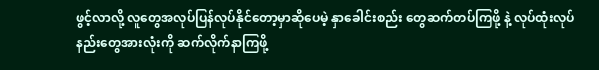ဖွင့်လာလို့ လူတွေအလုပ်ပြန်လုပ်နိုင်တော့မှာဆိုပေမဲ့ နှာခေါင်းစည်း တွေဆက်တပ်ကြဖို့ နဲ့ လုပ်ထုံးလုပ်နည်းတွေအားလုံးကို ဆက်လိုက်နာကြဖို့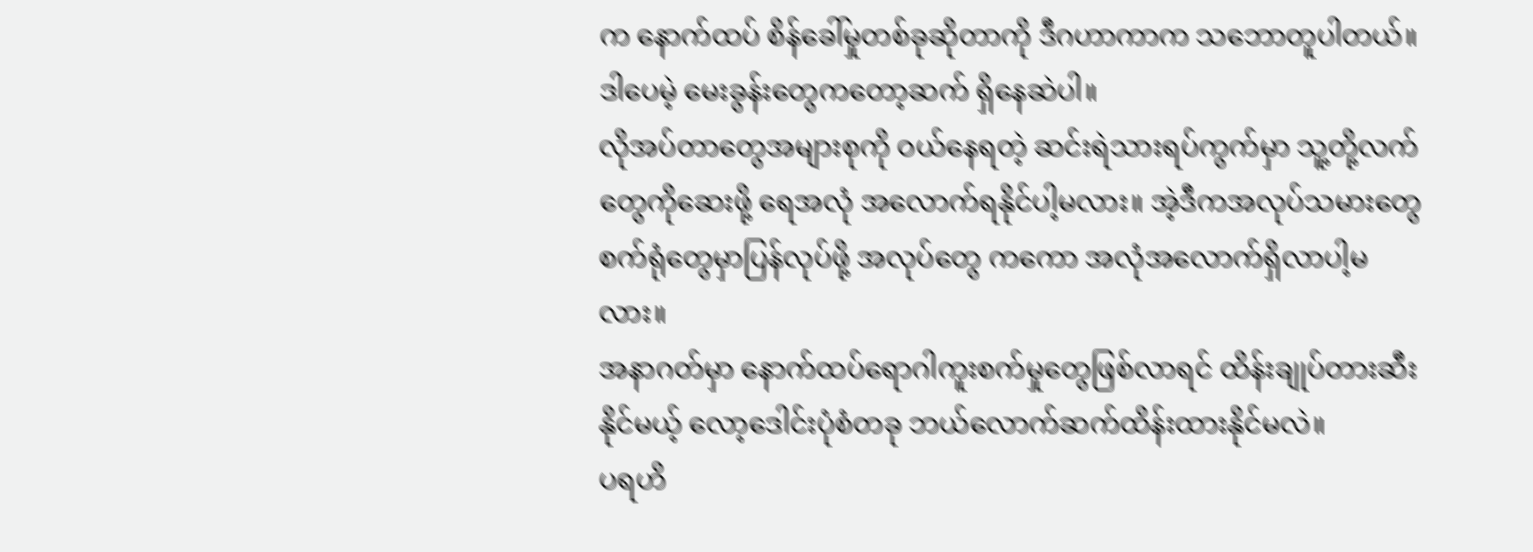က နောက်ထပ် စိန်ခေါ်မှုတစ်ခုဆိုတာကို ဒီဂဟာကာက သဘောတူပါတယ်။
ဒါပေမဲ့ မေးခွန်းတွေကတော့ဆက် ရှိနေဆဲပါ။
လိုအပ်တာတွေအများစုကို ဝယ်နေရတဲ့ ဆင်းရဲသားရပ်ကွက်မှာ သူ့တို့လက်တွေကိုဆေးဖို့ ရေအလုံ အလောက်ရနိုင်ပါ့မလား။ အဲ့ဒီကအလုပ်သမားတွေ စက်ရုံတွေမှာပြန်လုပ်ဖို့ အလုပ်တွေ ကကော အလုံအလောက်ရှိလာပါ့မလား။
အနာဂတ်မှာ နောက်ထပ်ရောဂါကူးစက်မှုတွေဖြစ်လာရင် ထိန်းချုပ်တားဆီးနိုင်မယ့် လော့ဒေါင်းပုံစံတခု ဘယ်လောက်ဆက်ထိန်းထားနိုင်မလဲ။
ပရဟိ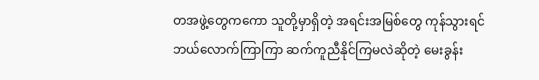တအဖွဲ့တွေကကော သူတို့မှာရှိတဲ့ အရင်းအမြစ်တွေ ကုန်သွားရင် ဘယ်လောက်ကြာကြာ ဆက်ကူညီနိုင်ကြမလဲဆိုတဲ့ မေးခွန်း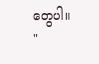တွေပါ။
"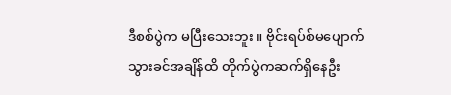ဒီစစ်ပွဲက မပြီးသေးဘူး။ ဗိုင်းရပ်စ်မပျောက်သွားခင်အချိန်ထိ တိုက်ပွဲကဆက်ရှိနေဦး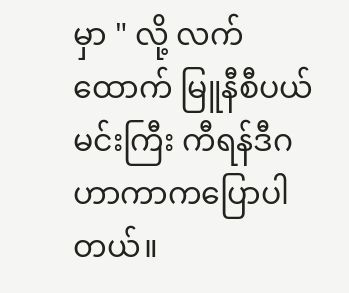မှာ " လို့ လက်ထောက် မြူနီစီပယ်မင်းကြီး ကီရန်ဒီဂဟာကာကပြောပါတယ်။